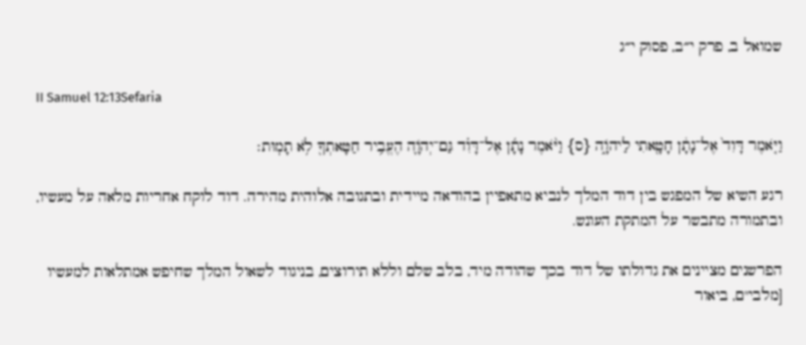שמואל ב, פרק י״ב, פסוק י״ג

II Samuel 12:13Sefaria

וַיֹּ֤אמֶר דָּוִד֙ אֶל־נָתָ֔ן חָטָ֖אתִי לַיהֹוָ֑ה {ס} וַיֹּ֨אמֶר נָתָ֜ן אֶל־דָּוִ֗ד גַּם־יְהֹוָ֛ה הֶעֱבִ֥יר חַטָּאתְךָ֖ לֹ֥א תָמֽוּת׃

רגע השיא של המפגש בין דוד המלך לנביא מתאפיין בהודאה מיידית ובתגובה אלוהית מהירה. דוד לוקח אחריות מלאה על מעשיו, ובתמורה מתבשר על המתקת העונש.

הפרשנים מציינים את גדולתו של דוד בכך שהודה מיד, בלב שלם וללא תירוצים, בניגוד לשאול המלך שחיפש אמתלאות למעשיו [מלבי"ם, ביאור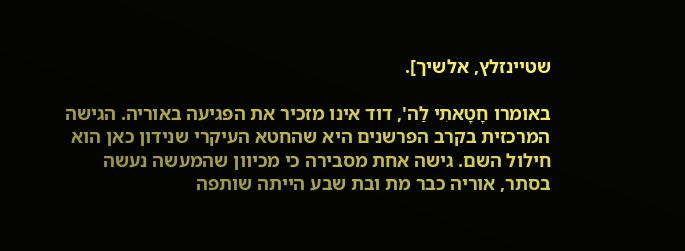שטיינזלץ, אלשיך].

באומרו חָטָאתִי לַה', דוד אינו מזכיר את הפגיעה באוריה. הגישה המרכזית בקרב הפרשנים היא שהחטא העיקרי שנידון כאן הוא חילול השם. גישה אחת מסבירה כי מכיוון שהמעשה נעשה בסתר, אוריה כבר מת ובת שבע הייתה שותפה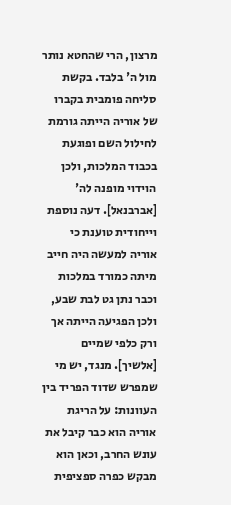מרצון, הרי שהחטא נותר מול ה' בלבד. בקשת סליחה פומבית בקברו של אוריה הייתה גורמת לחילול השם ופוגעת בכבוד המלכות, ולכן הוידוי מופנה לה' [אברבנאל]. דעה נוספת וייחודית טוענת כי אוריה למעשה היה חייב מיתה כמורד במלכות וכבר נתן גט לבת שבע, ולכן הפגיעה הייתה אך ורק כלפי שמיים [אלשיך]. מנגד, יש מי שמפרש שדוד הפריד בין העוונות: על הריגת אוריה הוא כבר קיבל את עונש החרב, וכאן הוא מבקש כפרה ספציפית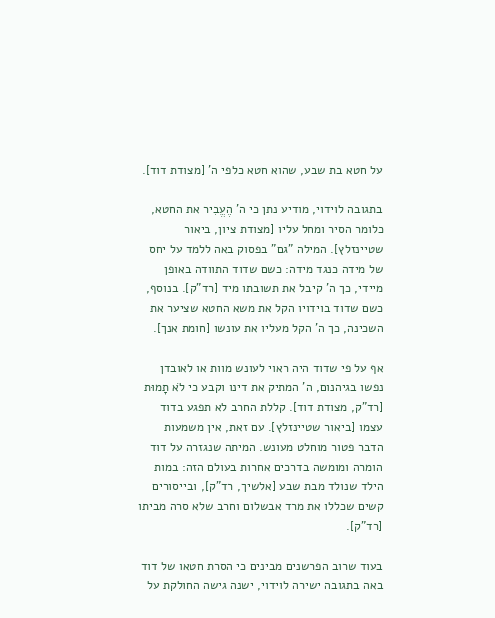על חטא בת שבע, שהוא חטא כלפי ה' [מצודת דוד].

בתגובה לוידוי, מודיע נתן כי ה' הֶעֱבִיר את החטא, כלומר הסיר ומחל עליו [מצודת ציון, ביאור שטיינזלץ]. המילה "גם" בפסוק באה ללמד על יחס של מידה כנגד מידה: כשם שדוד התוודה באופן מיידי, כך ה' קיבל את תשובתו מיד [רד"ק]. בנוסף, כשם שדוד בוידויו הקל את משא החטא שציער את השכינה, כך ה' הקל מעליו את עונשו [חומת אנך].

אף על פי שדוד היה ראוי לעונש מוות או לאובדן נפשו בגיהנום, ה' המתיק את דינו וקבע כי לֹא תָמוּת [רד"ק, מצודת דוד]. קללת החרב לא תפגע בדוד עצמו [ביאור שטיינזלץ]. עם זאת, אין משמעות הדבר פטור מוחלט מעונש. המיתה שנגזרה על דוד הומרה ומומשה בדרכים אחרות בעולם הזה: במות הילד שנולד מבת שבע [אלשיך, רד"ק], ובייסורים קשים שכללו את מרד אבשלום וחרב שלא סרה מביתו [רד"ק].

בעוד שרוב הפרשנים מבינים כי הסרת חטאו של דוד באה בתגובה ישירה לוידוי, ישנה גישה החולקת על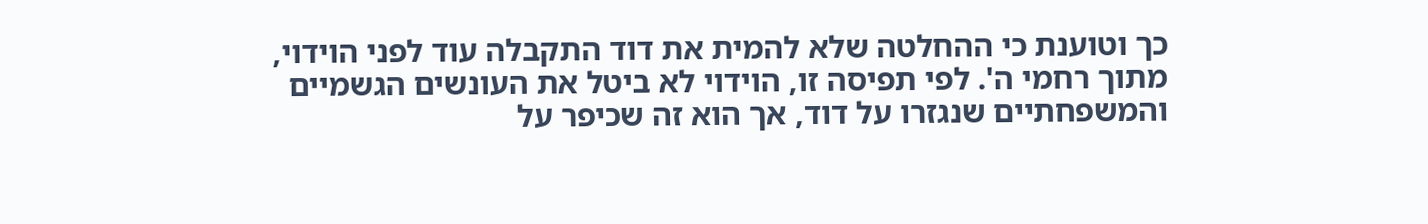כך וטוענת כי ההחלטה שלא להמית את דוד התקבלה עוד לפני הוידוי, מתוך רחמי ה'. לפי תפיסה זו, הוידוי לא ביטל את העונשים הגשמיים והמשפחתיים שנגזרו על דוד, אך הוא זה שכיפר על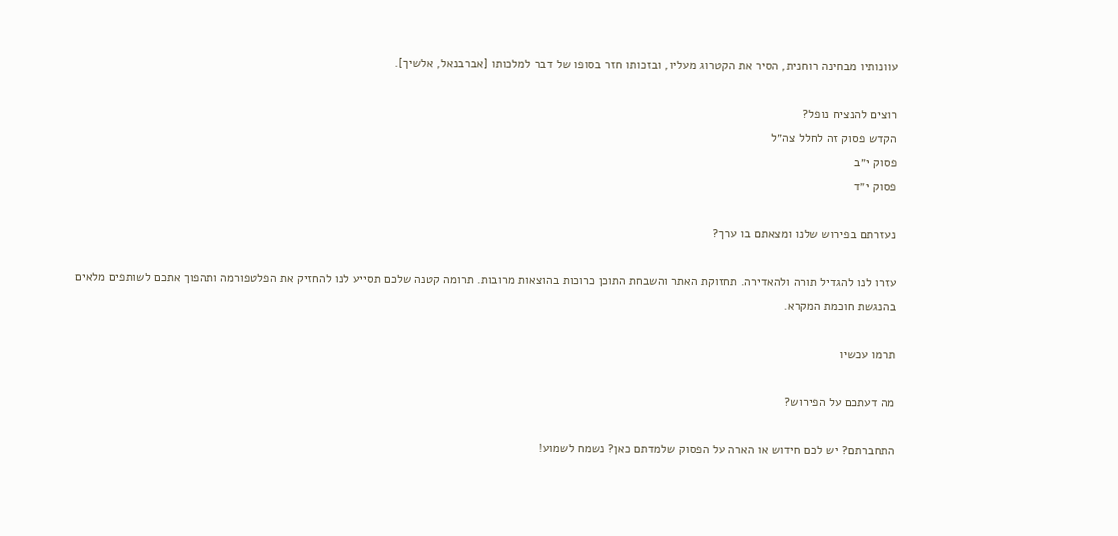עוונותיו מבחינה רוחנית, הסיר את הקטרוג מעליו, ובזכותו חזר בסופו של דבר למלכותו [אברבנאל, אלשיך].

רוצים להנציח נופל?
הקדש פסוק זה לחלל צה״ל
פסוק י״ב
פסוק י״ד

נעזרתם בפירוש שלנו ומצאתם בו ערך?

עזרו לנו להגדיל תורה ולהאדירה. תחזוקת האתר והשבחת התוכן כרוכות בהוצאות מרובות. תרומה קטנה שלכם תסייע לנו להחזיק את הפלטפורמה ותהפוך אתכם לשותפים מלאים בהנגשת חוכמת המקרא.

תרמו עכשיו

מה דעתכם על הפירוש?

התחברתם? יש לכם חידוש או הארה על הפסוק שלמדתם כאן? נשמח לשמוע!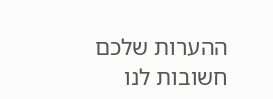ההערות שלכם חשובות לנו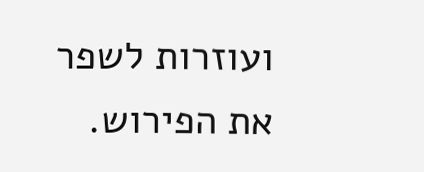ועוזרות לשפר את הפירוש.